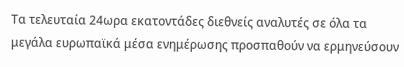Τα τελευταία 24ωρα εκατοντάδες διεθνείς αναλυτές σε όλα τα μεγάλα ευρωπαϊκά μέσα ενημέρωσης προσπαθούν να ερμηνεύσουν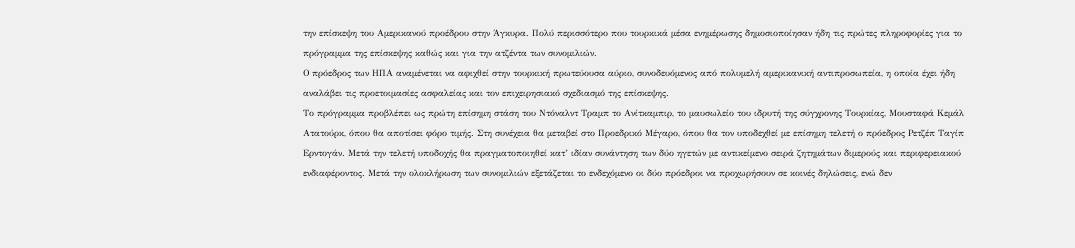την επίσκεψη του Αμερικανού προέδρου στην Άγκυρα. Πολύ περισσότερο που τουρκικά μέσα ενημέρωσης δημοσιοποίησαν ήδη τις πρώτες πληροφορίες για το πρόγραμμα της επίσκεψης καθώς και για την ατζέντα των συνομιλιών.
Ο πρόεδρος των ΗΠΑ αναμένεται να αφιχθεί στην τουρκική πρωτεύουσα αύριο, συνοδευόμενος από πολυμελή αμερικανική αντιπροσωπεία, η οποία έχει ήδη αναλάβει τις προετοιμασίες ασφαλείας και τον επιχειρησιακό σχεδιασμό της επίσκεψης.
Το πρόγραμμα προβλέπει ως πρώτη επίσημη στάση του Ντόναλντ Τραμπ το Ανίτκαμπιρ, το μαυσωλείο του ιδρυτή της σύγχρονης Τουρκίας, Μουσταφά Κεμάλ Ατατούρκ, όπου θα αποτίσει φόρο τιμής. Στη συνέχεια θα μεταβεί στο Προεδρικό Μέγαρο, όπου θα τον υποδεχθεί με επίσημη τελετή ο πρόεδρος Ρετζέπ Ταγίπ Ερντογάν. Μετά την τελετή υποδοχής θα πραγματοποιηθεί κατ’ ιδίαν συνάντηση των δύο ηγετών με αντικείμενο σειρά ζητημάτων διμερούς και περιφερειακού ενδιαφέροντος. Μετά την ολοκλήρωση των συνομιλιών εξετάζεται το ενδεχόμενο οι δύο πρόεδροι να προχωρήσουν σε κοινές δηλώσεις, ενώ δεν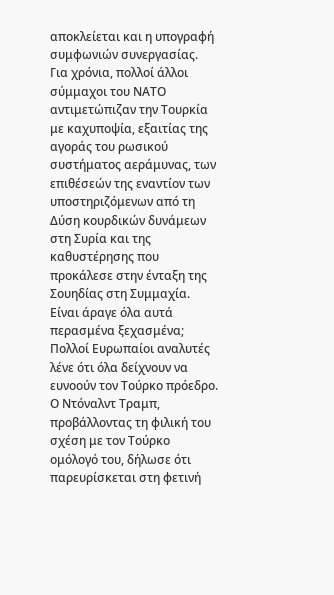αποκλείεται και η υπογραφή συμφωνιών συνεργασίας.
Για χρόνια, πολλοί άλλοι σύμμαχοι του ΝΑΤΟ αντιμετώπιζαν την Τουρκία με καχυποψία, εξαιτίας της αγοράς του ρωσικού συστήματος αεράμυνας, των επιθέσεών της εναντίον των υποστηριζόμενων από τη Δύση κουρδικών δυνάμεων στη Συρία και της καθυστέρησης που προκάλεσε στην ένταξη της Σουηδίας στη Συμμαχία. Είναι άραγε όλα αυτά περασμένα ξεχασμένα;
Πολλοί Ευρωπαίοι αναλυτές λένε ότι όλα δείχνουν να ευνοούν τον Τούρκο πρόεδρο. Ο Ντόναλντ Τραμπ, προβάλλοντας τη φιλική του σχέση με τον Τούρκο ομόλογό του, δήλωσε ότι παρευρίσκεται στη φετινή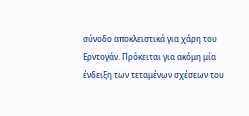σύνοδο αποκλειστικά για χάρη του Ερντογάν. Πρόκειται για ακόμη μία ένδειξη των τεταμένων σχέσεων του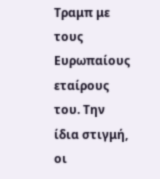Τραμπ με τους Ευρωπαίους εταίρους του. Την ίδια στιγμή, οι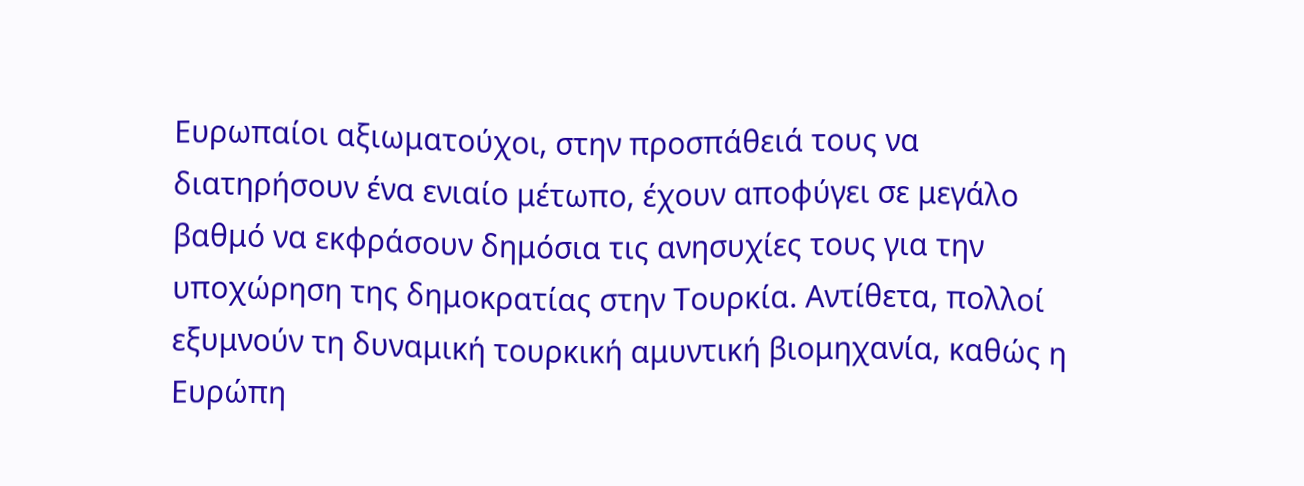Ευρωπαίοι αξιωματούχοι, στην προσπάθειά τους να διατηρήσουν ένα ενιαίο μέτωπο, έχουν αποφύγει σε μεγάλο βαθμό να εκφράσουν δημόσια τις ανησυχίες τους για την υποχώρηση της δημοκρατίας στην Τουρκία. Αντίθετα, πολλοί εξυμνούν τη δυναμική τουρκική αμυντική βιομηχανία, καθώς η Ευρώπη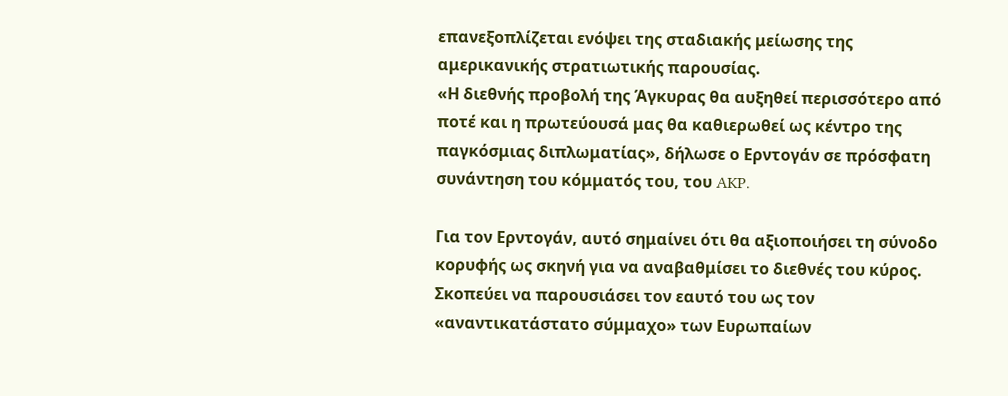επανεξοπλίζεται ενόψει της σταδιακής μείωσης της αμερικανικής στρατιωτικής παρουσίας.
«Η διεθνής προβολή της Άγκυρας θα αυξηθεί περισσότερο από ποτέ και η πρωτεύουσά μας θα καθιερωθεί ως κέντρο της παγκόσμιας διπλωματίας», δήλωσε ο Ερντογάν σε πρόσφατη συνάντηση του κόμματός του, του AKP.

Για τον Ερντογάν, αυτό σημαίνει ότι θα αξιοποιήσει τη σύνοδο κορυφής ως σκηνή για να αναβαθμίσει το διεθνές του κύρος. Σκοπεύει να παρουσιάσει τον εαυτό του ως τον «αναντικατάστατο σύμμαχο» των Ευρωπαίων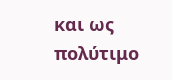και ως πολύτιμο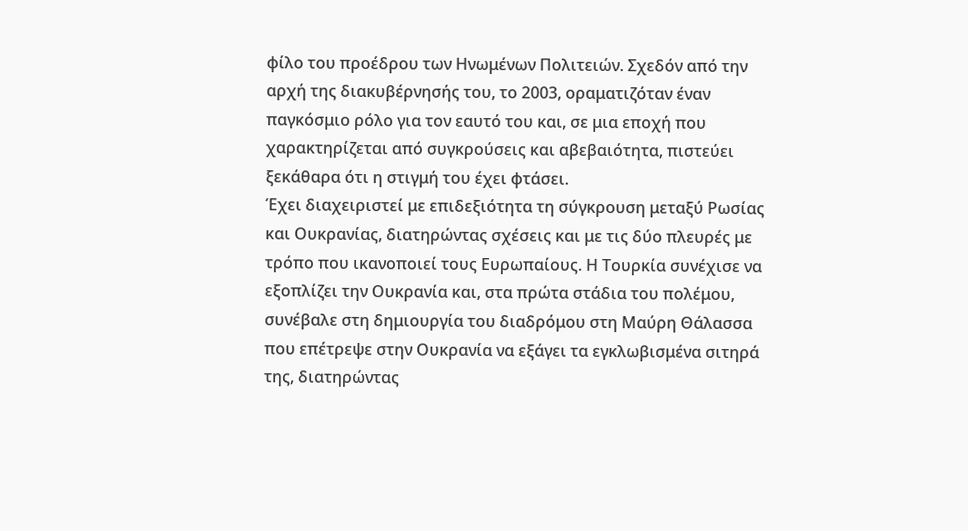φίλο του προέδρου των Ηνωμένων Πολιτειών. Σχεδόν από την αρχή της διακυβέρνησής του, το 2003, οραματιζόταν έναν παγκόσμιο ρόλο για τον εαυτό του και, σε μια εποχή που χαρακτηρίζεται από συγκρούσεις και αβεβαιότητα, πιστεύει ξεκάθαρα ότι η στιγμή του έχει φτάσει.
Έχει διαχειριστεί με επιδεξιότητα τη σύγκρουση μεταξύ Ρωσίας και Ουκρανίας, διατηρώντας σχέσεις και με τις δύο πλευρές με τρόπο που ικανοποιεί τους Ευρωπαίους. Η Τουρκία συνέχισε να εξοπλίζει την Ουκρανία και, στα πρώτα στάδια του πολέμου, συνέβαλε στη δημιουργία του διαδρόμου στη Μαύρη Θάλασσα που επέτρεψε στην Ουκρανία να εξάγει τα εγκλωβισμένα σιτηρά της, διατηρώντας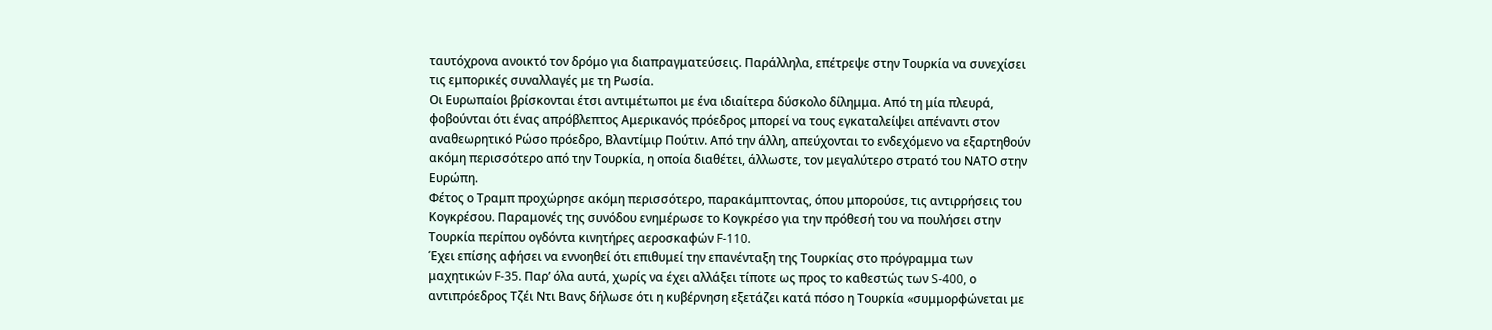ταυτόχρονα ανοικτό τον δρόμο για διαπραγματεύσεις. Παράλληλα, επέτρεψε στην Τουρκία να συνεχίσει τις εμπορικές συναλλαγές με τη Ρωσία.
Οι Ευρωπαίοι βρίσκονται έτσι αντιμέτωποι με ένα ιδιαίτερα δύσκολο δίλημμα. Από τη μία πλευρά, φοβούνται ότι ένας απρόβλεπτος Αμερικανός πρόεδρος μπορεί να τους εγκαταλείψει απέναντι στον αναθεωρητικό Ρώσο πρόεδρο, Βλαντίμιρ Πούτιν. Από την άλλη, απεύχονται το ενδεχόμενο να εξαρτηθούν ακόμη περισσότερο από την Τουρκία, η οποία διαθέτει, άλλωστε, τον μεγαλύτερο στρατό του ΝΑΤΟ στην Ευρώπη.
Φέτος ο Τραμπ προχώρησε ακόμη περισσότερο, παρακάμπτοντας, όπου μπορούσε, τις αντιρρήσεις του Κογκρέσου. Παραμονές της συνόδου ενημέρωσε το Κογκρέσο για την πρόθεσή του να πουλήσει στην Τουρκία περίπου ογδόντα κινητήρες αεροσκαφών F-110.
Έχει επίσης αφήσει να εννοηθεί ότι επιθυμεί την επανένταξη της Τουρκίας στο πρόγραμμα των μαχητικών F-35. Παρ’ όλα αυτά, χωρίς να έχει αλλάξει τίποτε ως προς το καθεστώς των S-400, ο αντιπρόεδρος Τζέι Ντι Βανς δήλωσε ότι η κυβέρνηση εξετάζει κατά πόσο η Τουρκία «συμμορφώνεται με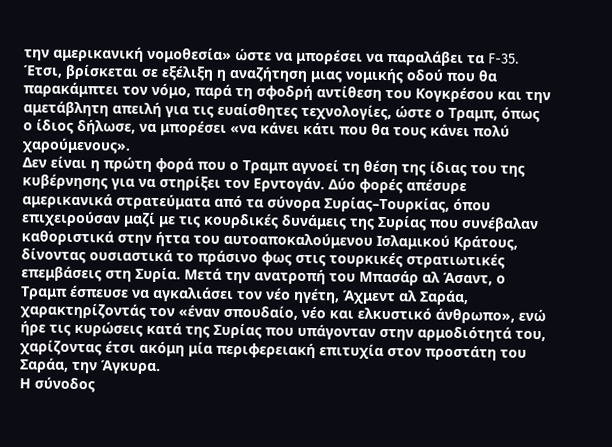την αμερικανική νομοθεσία» ώστε να μπορέσει να παραλάβει τα F-35. Έτσι, βρίσκεται σε εξέλιξη η αναζήτηση μιας νομικής οδού που θα παρακάμπτει τον νόμο, παρά τη σφοδρή αντίθεση του Κογκρέσου και την αμετάβλητη απειλή για τις ευαίσθητες τεχνολογίες, ώστε ο Τραμπ, όπως ο ίδιος δήλωσε, να μπορέσει «να κάνει κάτι που θα τους κάνει πολύ χαρούμενους».
Δεν είναι η πρώτη φορά που ο Τραμπ αγνοεί τη θέση της ίδιας του της κυβέρνησης για να στηρίξει τον Ερντογάν. Δύο φορές απέσυρε αμερικανικά στρατεύματα από τα σύνορα Συρίας–Τουρκίας, όπου επιχειρούσαν μαζί με τις κουρδικές δυνάμεις της Συρίας που συνέβαλαν καθοριστικά στην ήττα του αυτοαποκαλούμενου Ισλαμικού Κράτους, δίνοντας ουσιαστικά το πράσινο φως στις τουρκικές στρατιωτικές επεμβάσεις στη Συρία. Μετά την ανατροπή του Μπασάρ αλ Άσαντ, ο Τραμπ έσπευσε να αγκαλιάσει τον νέο ηγέτη, Άχμεντ αλ Σαράα, χαρακτηρίζοντάς τον «έναν σπουδαίο, νέο και ελκυστικό άνθρωπο», ενώ ήρε τις κυρώσεις κατά της Συρίας που υπάγονταν στην αρμοδιότητά του, χαρίζοντας έτσι ακόμη μία περιφερειακή επιτυχία στον προστάτη του Σαράα, την Άγκυρα.
Η σύνοδος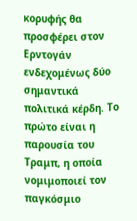κορυφής θα προσφέρει στον Ερντογάν ενδεχομένως δύο σημαντικά πολιτικά κέρδη. Το πρώτο είναι η παρουσία του Τραμπ, η οποία νομιμοποιεί τον παγκόσμιο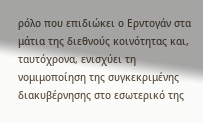ρόλο που επιδιώκει ο Ερντογάν στα μάτια της διεθνούς κοινότητας και, ταυτόχρονα, ενισχύει τη νομιμοποίηση της συγκεκριμένης διακυβέρνησης στο εσωτερικό της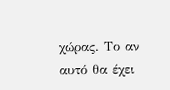χώρας. Το αν αυτό θα έχει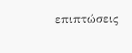επιπτώσεις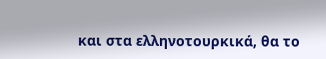και στα ελληνοτουρκικά, θα το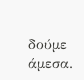δούμε άμεσα.